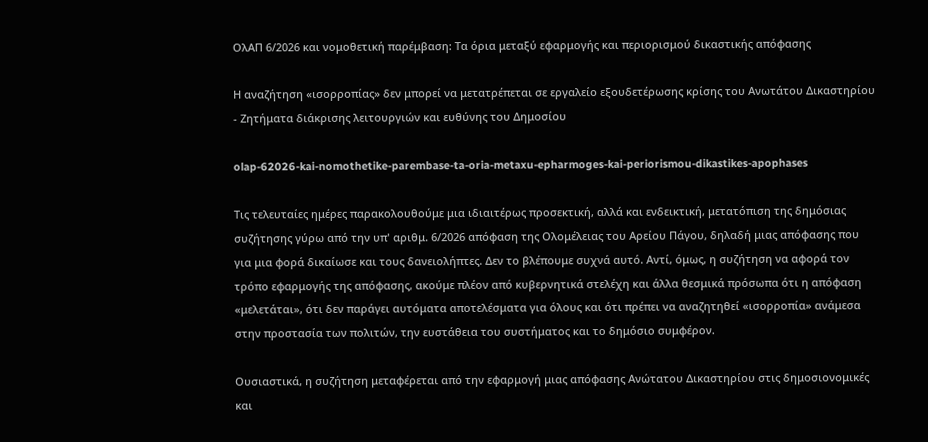ΟλΑΠ 6/2026 και νομοθετική παρέμβαση: Τα όρια μεταξύ εφαρμογής και περιορισμού δικαστικής απόφασης

Η αναζήτηση «ισορροπίας» δεν μπορεί να μετατρέπεται σε εργαλείο εξουδετέρωσης κρίσης του Ανωτάτου Δικαστηρίου - Ζητήματα διάκρισης λειτουργιών και ευθύνης του Δημοσίου

olap-62026-kai-nomothetike-parembase-ta-oria-metaxu-epharmoges-kai-periorismou-dikastikes-apophases

Τις τελευταίες ημέρες παρακολουθούμε μια ιδιαιτέρως προσεκτική, αλλά και ενδεικτική, μετατόπιση της δημόσιας συζήτησης γύρω από την υπ' αριθμ. 6/2026 απόφαση της Ολομέλειας του Αρείου Πάγου, δηλαδή μιας απόφασης που για μια φορά δικαίωσε και τους δανειολήπτες. Δεν το βλέπουμε συχνά αυτό. Αντί, όμως, η συζήτηση να αφορά τον τρόπο εφαρμογής της απόφασης, ακούμε πλέον από κυβερνητικά στελέχη και άλλα θεσμικά πρόσωπα ότι η απόφαση «μελετάται», ότι δεν παράγει αυτόματα αποτελέσματα για όλους και ότι πρέπει να αναζητηθεί «ισορροπία» ανάμεσα στην προστασία των πολιτών, την ευστάθεια του συστήματος και το δημόσιο συμφέρον.

Ουσιαστικά, η συζήτηση μεταφέρεται από την εφαρμογή μιας απόφασης Ανώτατου Δικαστηρίου στις δημοσιονομικές και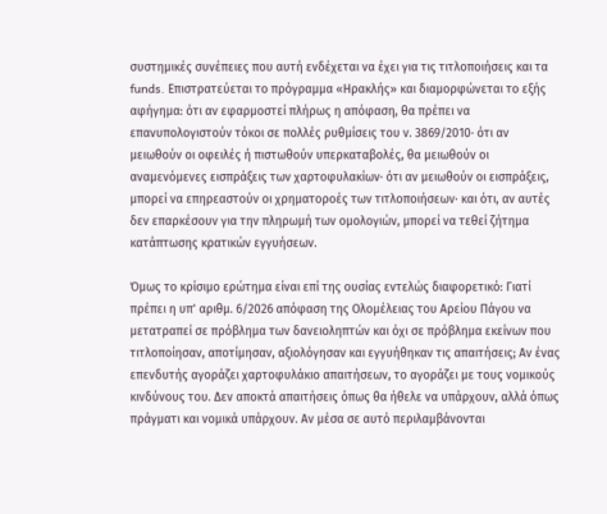συστημικές συνέπειες που αυτή ενδέχεται να έχει για τις τιτλοποιήσεις και τα funds. Επιστρατεύεται το πρόγραμμα «Ηρακλής» και διαμορφώνεται το εξής αφήγημα: ότι αν εφαρμοστεί πλήρως η απόφαση, θα πρέπει να επανυπολογιστούν τόκοι σε πολλές ρυθμίσεις του ν. 3869/2010· ότι αν μειωθούν οι οφειλές ή πιστωθούν υπερκαταβολές, θα μειωθούν οι αναμενόμενες εισπράξεις των χαρτοφυλακίων· ότι αν μειωθούν οι εισπράξεις, μπορεί να επηρεαστούν οι χρηματοροές των τιτλοποιήσεων· και ότι, αν αυτές δεν επαρκέσουν για την πληρωμή των ομολογιών, μπορεί να τεθεί ζήτημα κατάπτωσης κρατικών εγγυήσεων.

Όμως το κρίσιμο ερώτημα είναι επί της ουσίας εντελώς διαφορετικό: Γιατί πρέπει η υπ' αριθμ. 6/2026 απόφαση της Ολομέλειας του Αρείου Πάγου να μετατραπεί σε πρόβλημα των δανειοληπτών και όχι σε πρόβλημα εκείνων που τιτλοποίησαν, αποτίμησαν, αξιολόγησαν και εγγυήθηκαν τις απαιτήσεις; Αν ένας επενδυτής αγοράζει χαρτοφυλάκιο απαιτήσεων, το αγοράζει με τους νομικούς κινδύνους του. Δεν αποκτά απαιτήσεις όπως θα ήθελε να υπάρχουν, αλλά όπως πράγματι και νομικά υπάρχουν. Αν μέσα σε αυτό περιλαμβάνονται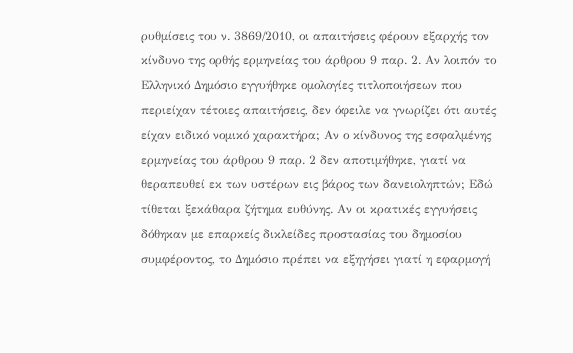ρυθμίσεις του ν. 3869/2010, οι απαιτήσεις φέρουν εξαρχής τον κίνδυνο της ορθής ερμηνείας του άρθρου 9 παρ. 2. Αν λοιπόν το Ελληνικό Δημόσιο εγγυήθηκε ομολογίες τιτλοποιήσεων που περιείχαν τέτοιες απαιτήσεις, δεν όφειλε να γνωρίζει ότι αυτές είχαν ειδικό νομικό χαρακτήρα; Αν ο κίνδυνος της εσφαλμένης ερμηνείας του άρθρου 9 παρ. 2 δεν αποτιμήθηκε, γιατί να θεραπευθεί εκ των υστέρων εις βάρος των δανειοληπτών; Εδώ τίθεται ξεκάθαρα ζήτημα ευθύνης. Αν οι κρατικές εγγυήσεις δόθηκαν με επαρκείς δικλείδες προστασίας του δημοσίου συμφέροντος, το Δημόσιο πρέπει να εξηγήσει γιατί η εφαρμογή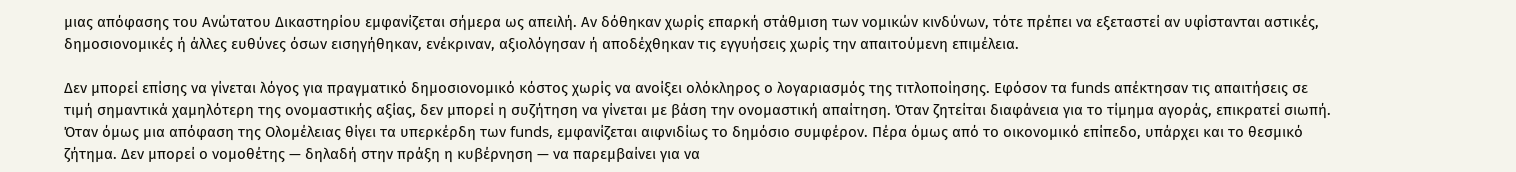μιας απόφασης του Ανώτατου Δικαστηρίου εμφανίζεται σήμερα ως απειλή. Αν δόθηκαν χωρίς επαρκή στάθμιση των νομικών κινδύνων, τότε πρέπει να εξεταστεί αν υφίστανται αστικές, δημοσιονομικές ή άλλες ευθύνες όσων εισηγήθηκαν, ενέκριναν, αξιολόγησαν ή αποδέχθηκαν τις εγγυήσεις χωρίς την απαιτούμενη επιμέλεια.

Δεν μπορεί επίσης να γίνεται λόγος για πραγματικό δημοσιονομικό κόστος χωρίς να ανοίξει ολόκληρος ο λογαριασμός της τιτλοποίησης. Εφόσον τα funds απέκτησαν τις απαιτήσεις σε τιμή σημαντικά χαμηλότερη της ονομαστικής αξίας, δεν μπορεί η συζήτηση να γίνεται με βάση την ονομαστική απαίτηση. Όταν ζητείται διαφάνεια για το τίμημα αγοράς, επικρατεί σιωπή. Όταν όμως μια απόφαση της Ολομέλειας θίγει τα υπερκέρδη των funds, εμφανίζεται αιφνιδίως το δημόσιο συμφέρον. Πέρα όμως από το οικονομικό επίπεδο, υπάρχει και το θεσμικό ζήτημα. Δεν μπορεί ο νομοθέτης — δηλαδή στην πράξη η κυβέρνηση — να παρεμβαίνει για να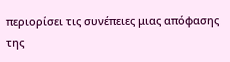περιορίσει τις συνέπειες μιας απόφασης της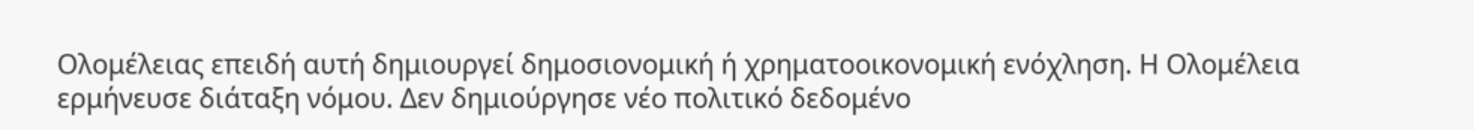Ολομέλειας επειδή αυτή δημιουργεί δημοσιονομική ή χρηματοοικονομική ενόχληση. Η Ολομέλεια ερμήνευσε διάταξη νόμου. Δεν δημιούργησε νέο πολιτικό δεδομένο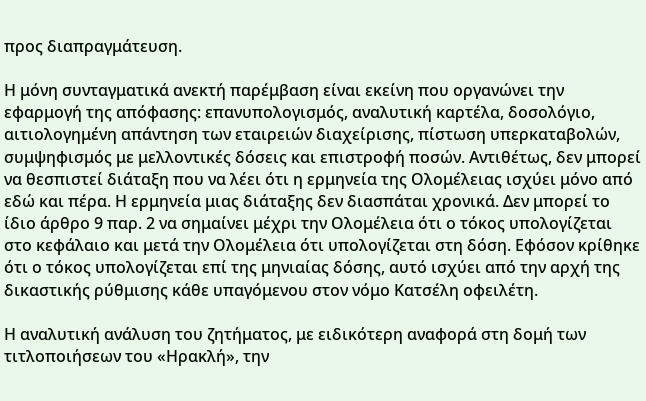προς διαπραγμάτευση.

Η μόνη συνταγματικά ανεκτή παρέμβαση είναι εκείνη που οργανώνει την εφαρμογή της απόφασης: επανυπολογισμός, αναλυτική καρτέλα, δοσολόγιο, αιτιολογημένη απάντηση των εταιρειών διαχείρισης, πίστωση υπερκαταβολών, συμψηφισμός με μελλοντικές δόσεις και επιστροφή ποσών. Αντιθέτως, δεν μπορεί να θεσπιστεί διάταξη που να λέει ότι η ερμηνεία της Ολομέλειας ισχύει μόνο από εδώ και πέρα. Η ερμηνεία μιας διάταξης δεν διασπάται χρονικά. Δεν μπορεί το ίδιο άρθρο 9 παρ. 2 να σημαίνει μέχρι την Ολομέλεια ότι ο τόκος υπολογίζεται στο κεφάλαιο και μετά την Ολομέλεια ότι υπολογίζεται στη δόση. Εφόσον κρίθηκε ότι ο τόκος υπολογίζεται επί της μηνιαίας δόσης, αυτό ισχύει από την αρχή της δικαστικής ρύθμισης κάθε υπαγόμενου στον νόμο Κατσέλη οφειλέτη.

Η αναλυτική ανάλυση του ζητήματος, με ειδικότερη αναφορά στη δομή των τιτλοποιήσεων του «Ηρακλή», την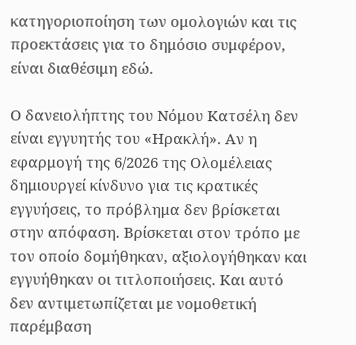κατηγοριοποίηση των ομολογιών και τις προεκτάσεις για το δημόσιο συμφέρον, είναι διαθέσιμη εδώ.

Ο δανειολήπτης του Νόμου Κατσέλη δεν είναι εγγυητής του «Ηρακλή». Αν η εφαρμογή της 6/2026 της Ολομέλειας δημιουργεί κίνδυνο για τις κρατικές εγγυήσεις, το πρόβλημα δεν βρίσκεται στην απόφαση. Βρίσκεται στον τρόπο με τον οποίο δομήθηκαν, αξιολογήθηκαν και εγγυήθηκαν οι τιτλοποιήσεις. Και αυτό δεν αντιμετωπίζεται με νομοθετική παρέμβαση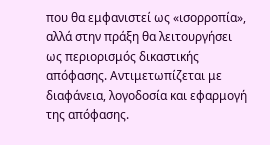που θα εμφανιστεί ως «ισορροπία», αλλά στην πράξη θα λειτουργήσει ως περιορισμός δικαστικής απόφασης. Αντιμετωπίζεται με διαφάνεια, λογοδοσία και εφαρμογή της απόφασης.